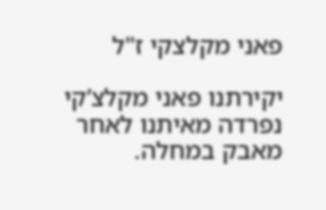פאני מקלצקי ז"ל

יקירתנו פאני מקלצ’קי נפרדה מאיתנו לאחר מאבק במחלה.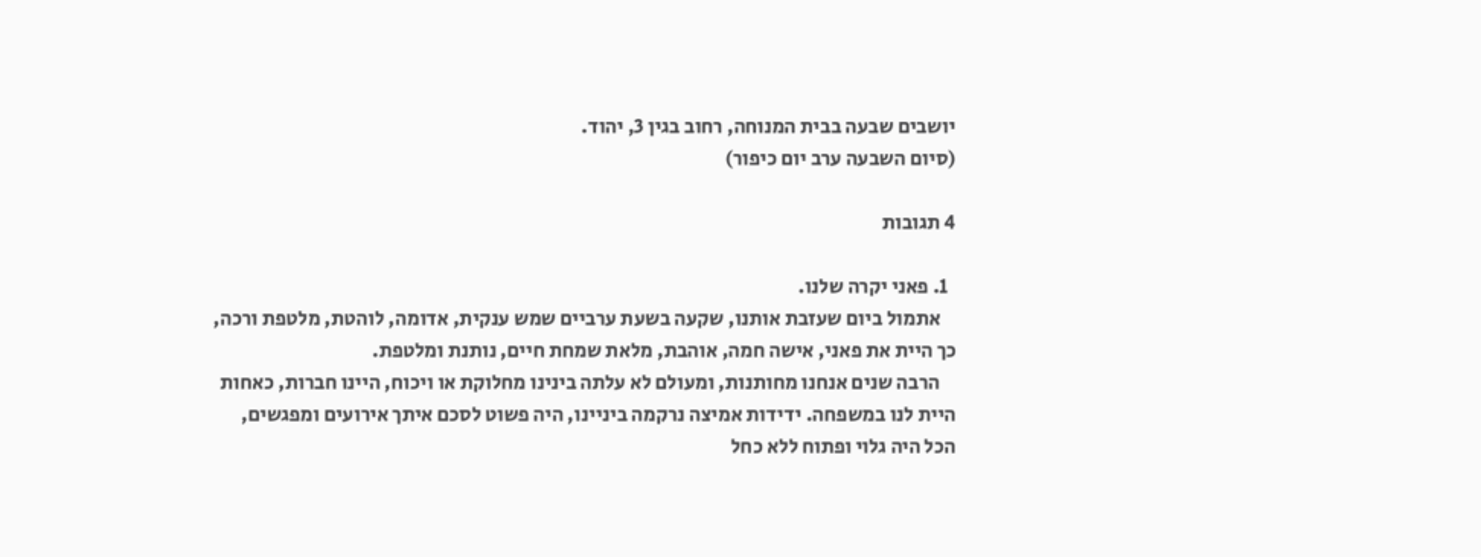יושבים שבעה בבית המנוחה, רחוב בגין 3, יהוד.
(סיום השבעה ערב יום כיפור)

4 תגובות

  1. פאני יקרה שלנו.
    אתמול ביום שעזבת אותנו, שקעה בשעת ערביים שמש ענקית, אדומה, לוהטת, מלטפת ורכה, כך היית את פאני, אישה חמה, אוהבת, מלאת שמחת חיים, נותנת ומלטפת.
    הרבה שנים אנחנו מחותנות, ומעולם לא עלתה בינינו מחלוקת או ויכוח, היינו חברות, כאחות היית לנו במשפחה. ידידות אמיצה נרקמה ביניינו, היה פשוט לסכם איתך אירועים ומפגשים, הכל היה גלוי ופתוח ללא כחל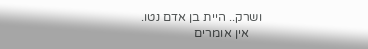ושרק.. היית בן אדם נטו.
    אין אומרים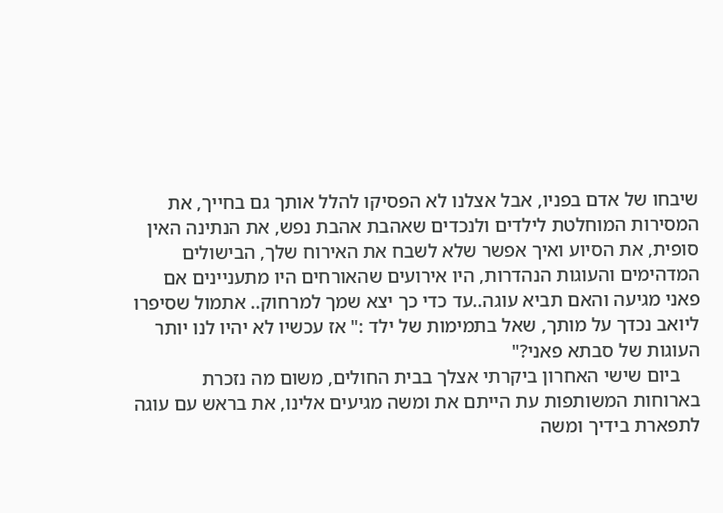שיבחו של אדם בפניו, אבל אצלנו לא הפסיקו להלל אותך גם בחייך, את המסירות המוחלטת לילדים ולנכדים שאהבת אהבת נפש, את הנתינה האין סופית, את הסיוע ואיך אפשר שלא לשבח את האירוח שלך, הבישולים המדהימים והעוגות הנהדרות, היו אירועים שהאורחים היו מתעניינים אם פאני מגיעה והאם תביא עוגה..עד כדי כך יצא שמך למרחוק.. אתמול שסיפרו ליואב נכדך על מותך, שאל בתמימות של ילד :" אז עכשיו לא יהיו לנו יותר העוגות של סבתא פאני?"
    ביום שישי האחרון ביקרתי אצלך בבית החולים, משום מה נזכרת בארוחות המשותפות עת הייתם את ומשה מגיעים אלינו, את בראש עם עוגה לתפארת בידיך ומשה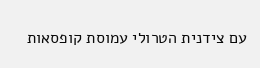עם צידנית הטרולי עמוסת קופסאות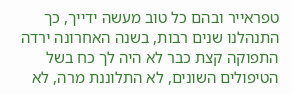טפראייר ובהם כל טוב מעשה ידייך, כך התנהלנו שנים רבות, בשנה האחרונה ירדה התפוקה קצת כבר לא היה לך כח בשל הטיפולים השונים, לא התלוננת מרה, לא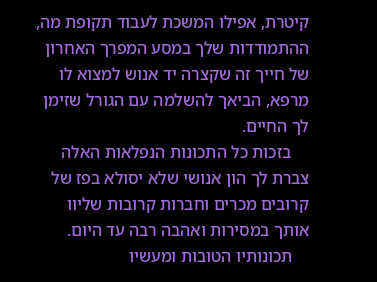קיטרת, אפילו המשכת לעבוד תקופת מה, ההתמודדות שלך במסע המפרך האחרון של חייך זה שקצרה יד אנוש למצוא לו מרפא, הביאך להשלמה עם הגורל שזימן לך החיים.
    בזכות כל התכונות הנפלאות האלה צברת לך הון אנושי שלא יסולא בפז של קרובים מכרים וחברות קרובות שליוו אותך במסירות ואהבה רבה עד היום.
    תכונותיו הטובות ומעשיו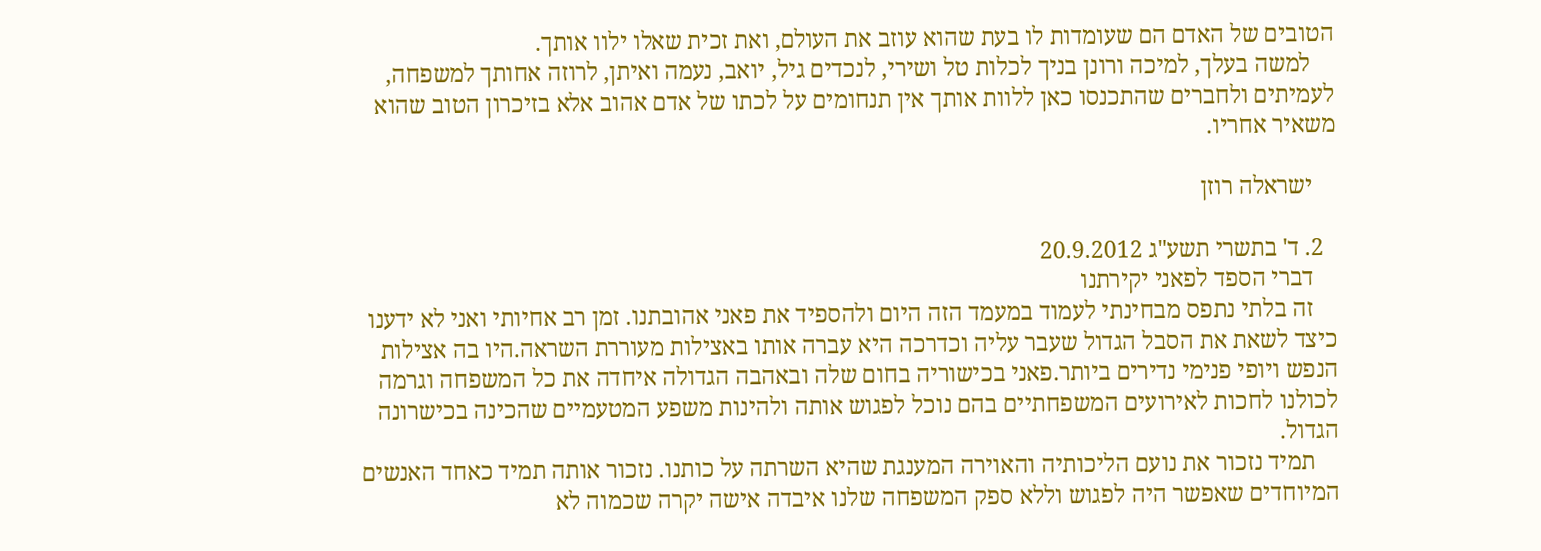הטובים של האדם הם שעומדות לו בעת שהוא עוזב את העולם, ואת זכית שאלו ילוו אותך.
    למשה בעלך, למיכה ורונן בניך לכלות טל ושירי, לנכדים גיל, יואב, נעמה ואיתן, לרוזה אחותך למשפחה, לעמיתים ולחברים שהתכנסו כאן ללוות אותך אין תנחומים על לכתו של אדם אהוב אלא בזיכרון הטוב שהוא משאיר אחריו.

    ישראלה רוזן

  2. ד' בתשרי תשע"ג 20.9.2012
    דברי הספד לפאני יקירתנו
    זה בלתי נתפס מבחינתי לעמוד במעמד הזה היום ולהספיד את פאני אהובתנו. זמן רב אחיותי ואני לא ידענו כיצד לשאת את הסבל הגדול שעבר עליה וכדרכה היא עברה אותו באצילות מעוררת השראה.היו בה אצילות הנפש ויופי פנימי נדירים ביותר.פאני בכישוריה בחום שלה ובאהבה הגדולה איחדה את כל המשפחה וגרמה לכולנו לחכות לאירועים המשפחתיים בהם נוכל לפגוש אותה ולהינות משפע המטעמיים שהכינה בכישרונה הגדול.
    תמיד נזכור את נועם הליכותיה והאוירה המענגת שהיא השרתה על כותנו. נזכור אותה תמיד כאחד האנשים המיוחדים שאפשר היה לפגוש וללא ספק המשפחה שלנו איבדה אישה יקרה שכמוה לא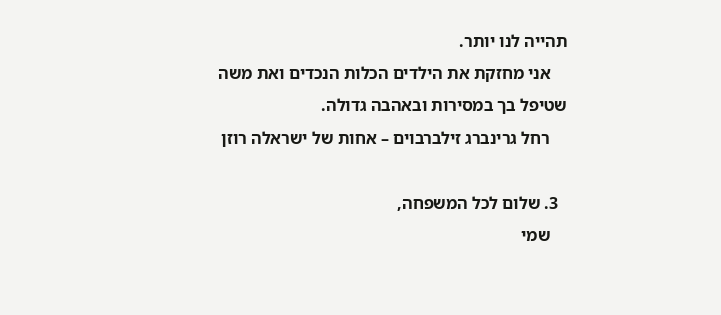תהייה לנו יותר.
    אני מחזקת את הילדים הכלות הנכדים ואת משה שטיפל בך במסירות ובאהבה גדולה.
    רחל גרינברג זילברבוים – אחות של ישראלה רוזן

  3. שלום לכל המשפחה,
    שמי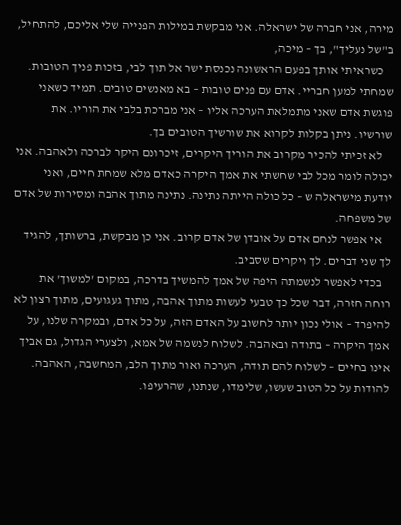מירה, אני חברה של ישראלה. אני מבקשת במילות הפנייה שלי אליכם, להתחיל, ב"של נעליך", בך – מיכה,
    כשראיתי אותך בפעם הראשונה נכנסת ישר אל תוך לבי, בזכות פניך הטובות. שמחתי למען חבריי. אדם עם פנים טובות – בא מאנשים טובים. תמיד כשאני פוגשת אדם שאני מתמלאת הערכה אליו – אני מברכת בלבי את הוריו. את שורשיו. ניתן בקלות לקרוא את שורשיך הטובים בך.
    לא זכיתי להכיר מקרוב את הוריך היקרים, זיכרונם היקר לברכה ולאהבה. אני יכולה לומר מכל לבי שחשתי את אמך היקרה כאדם מלא שמחת חיים, ואני יודעת מישראלה ש – כל כולה הייתה נתינה. נתינה מתוך אהבה ומסירות של אדם של משפחה.
    אי אפשר לנחם אדם על אובדן של אדם קרוב. אני כן מבקשת, ברשותך, להגיד לך שני דברים. לך ויקרים שסביב.
    בכדי לאפשר לנשמתה היפה של אמך להמשיך בדרכה, במקום 'למשוך' את רוחה חזרה, דבר שכל כך טבעי לעשות מתוך אהבה, מתוך געגועים, מתוך רצון לא להיפרד – אולי נכון יותר לחשוב על האדם הזה, על כל אדם, ובמקרה שלנו, על אמך היקרה – בתודה ובאהבה. לשלוח לנשמה של אמא, ולצערי הגדול, גם אביך אינו בחיים – לשלוח להם תודה, הערכה ואור מתוך הלב, המחשבה, האהבה. להודות על כל הטוב שעשו, שלימדו, שנתנו, שהרעיפו.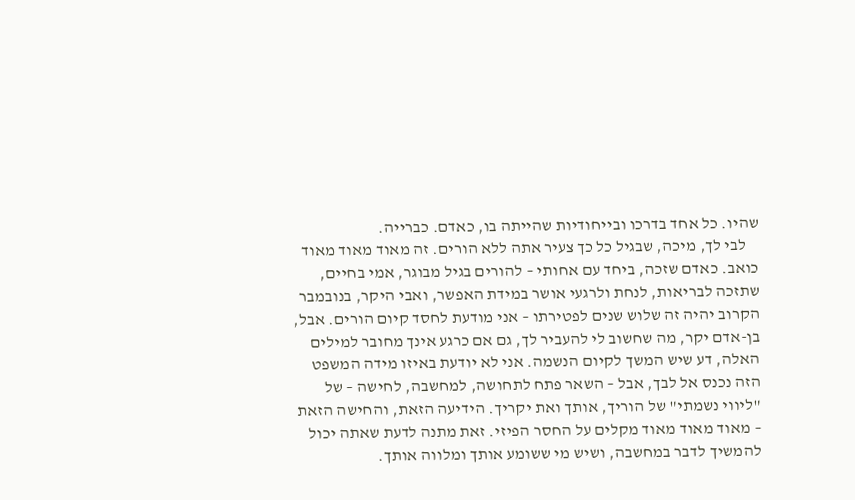שהיו. כל אחד בדרכו ובייחודיות שהייתה בו, כאדם. כברייה.
    לבי לך, מיכה, שבגיל כל כך צעיר אתה ללא הורים. זה מאוד מאוד מאוד כואב. כאדם שזכה, ביחד עם אחותי – להורים בגיל מבוגר, אמי בחיים, שתזכה לבריאות, לנחת ולרגעי אושר במידת האפשר, ואבי היקר, בנובמבר הקרוב יהיה זה שלוש שנים לפטירתו – אני מודעת לחסד קיום הורים. אבל, בן-אדם יקר, מה שחשוב לי להעביר לך, גם אם כרגע אינך מחובר למילים האלה, דע שיש המשך לקיום הנשמה. אני לא יודעת באיזו מידה המשפט הזה נכנס אל לבך, אבל – השאר פתח לתחושה, למחשבה, לחישה – של "ליווי נשמתי" של הוריך, אותך ואת יקריך. הידיעה הזאת, והחישה הזאת – מאוד מאוד מאוד מקלים על החסר הפיזי. זאת מתנה לדעת שאתה יכול להמשיך לדבר במחשבה, ושיש מי ששומע אותך ומלווה אותך.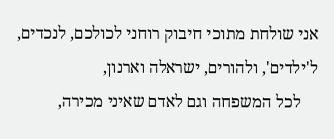אני שולחת מתוכי חיבוק רוחני לכולכם, לנכדים, ל'ילדים', ולהורים, ישראלה וארנון,
    לכל המשפחה וגם לאדם שאיני מכירה,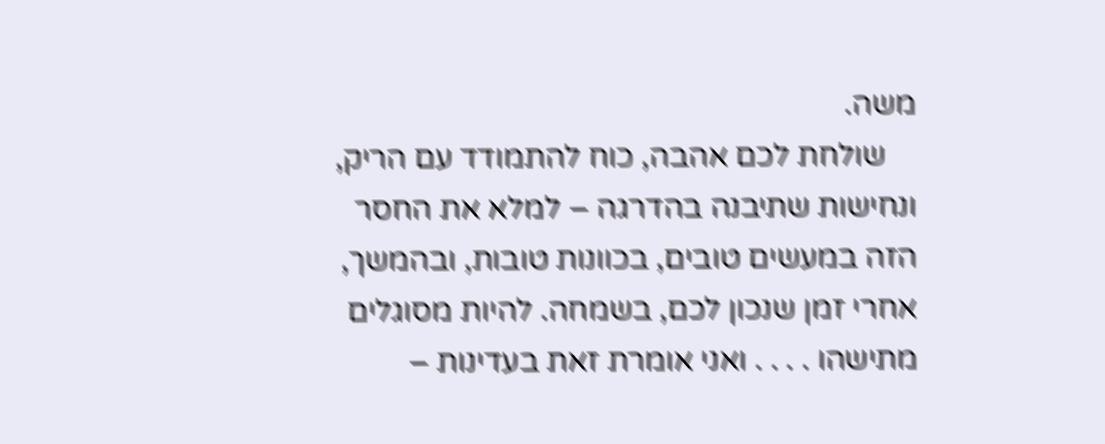משה.
    שולחת לכם אהבה, כוח להתמודד עם הריק, ונחישות שתיבנה בהדרגה – למלא את החסר הזה במעשים טובים, בכוונות טובות, ובהמשך, אחרי זמן שנכון לכם, בשמחה. להיות מסוגלים מתישהו . . . . ואני אומרת זאת בעדינות –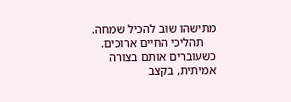מתישהו שוב להכיל שמחה.
    תהליכי החיים ארוכים. כשעוברים אותם בצורה אמיתית, בקצב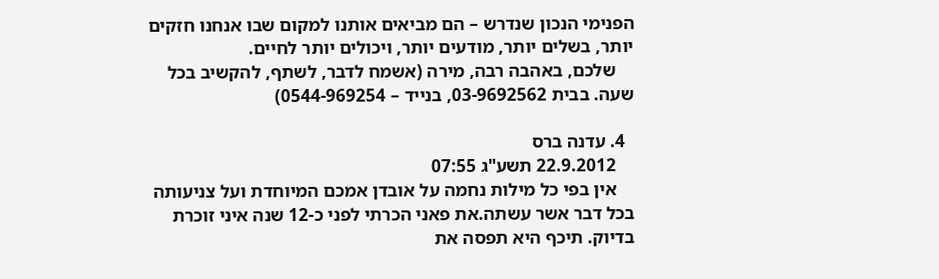הפנימי הנכון שנדרש – הם מביאים אותנו למקום שבו אנחנו חזקים יותר, בשלים יותר, מודעים יותר, ויכולים יותר לחיים.
    שלכם, באהבה רבה, מירה (אשמח לדבר, לשתף, להקשיב בכל שעה. בבית 03-9692562, בנייד – 0544-969254)

  4. עדנה ברס
    22.9.2012 תשע"ג 07:55
    אין בפי כל מילות נחמה על אובדן אמכם המיוחדת ועל צניעותה בכל דבר אשר עשתה.את פאני הכרתי לפני כ-12 שנה איני זוכרת בדיוק. תיכף היא תפסה את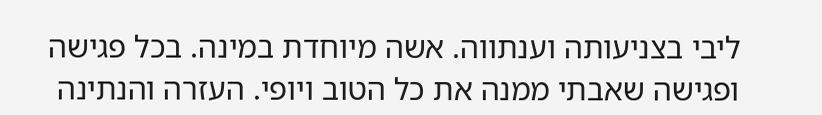ליבי בצניעותה וענתווה. אשה מיוחדת במינה. בכל פגישה ופגישה שאבתי ממנה את כל הטוב ויופי. העזרה והנתינה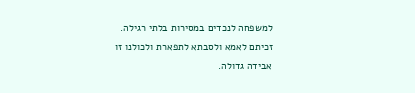למשפחה לנכדים במסירות בלתי רגילה. זכיתם לאמא ולסבתא לתפארת ולכולנו זו אבידה גדולה.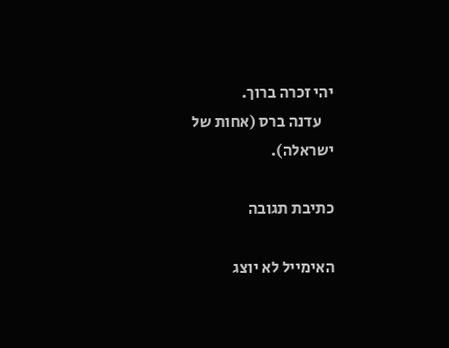יהי זכרה ברוך.
    עדנה ברס (אחות של ישראלה).

כתיבת תגובה

האימייל לא יוצג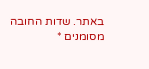באתר. שדות החובה מסומנים *